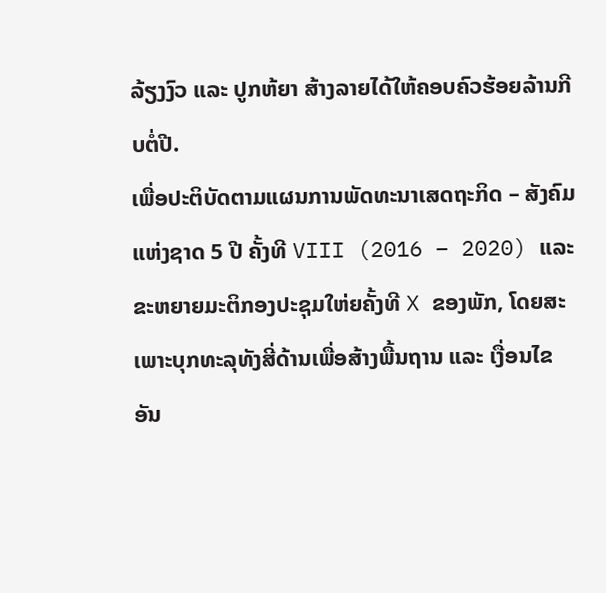ລ້ຽງງົວ ແລະ ປູກຫ້ຍາ ສ້າງລາຍໄດ້ໃຫ້ຄອບຄົວຮ້ອຍລ້ານກີບຕໍ່ປີ.
ເພື່ອປະຕິບັດຕາມແຜນການພັດທະນາເສດຖະກິດ – ສັງຄົມແຫ່ງຊາດ 5 ປີ ຄັ້ງທີ VIII (2016 – 2020) ແລະ ຂະຫຍາຍມະຕິກອງປະຊຸມໃຫ່ຍຄັ້ງທີ X ຂອງພັກ, ໂດຍສະເພາະບຸກທະລຸທັງສີ່ດ້ານເພື່ອສ້າງພື້ນຖານ ແລະ ເງື່ອນໄຂອັນ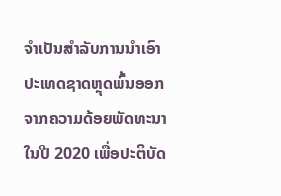ຈຳເປັນສຳລັບການນຳເອົາປະເທດຊາດຫຼຸດພົ້ນອອກຈາກຄວາມດ້ອຍພັດທະນາໃນປີ 2020 ເພື່ອປະຕິບັດ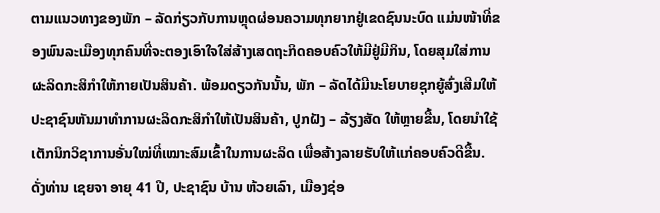ຕາມແນວທາງຂອງພັກ – ລັດກ່ຽວກັບການຫຼຸດຜ່ອນຄວາມທຸກຍາກຢູ່ເຂດຊົນນະບົດ ແມ່ນໜ້າທີ່ຂອງພົນລະເມືອງທຸກຄົນທີ່ຈະຕອງເອົາໃຈໃສ່ສ້າງເສດຖະກິດຄອບຄົວໃຫ້ມີຢູ່ມີກິນ, ໂດຍສຸມໃສ່ການຜະລິດກະສິກຳໃຫ້ກາຍເປັນສິນຄ້າ. ພ້ອມດຽວກັນນັ້ນ, ພັກ – ລັດໄດ້ມີນະໂຍບາຍຊຸກຍູ້ສົ່ງເສີມໃຫ້ປະຊາຊົນຫັນມາທຳການຜະລິດກະສິກຳໃຫ້ເປັນສິນຄ້າ, ປູກຝັງ – ລ້ຽງສັດ ໃຫ້ຫຼາຍຂື້ນ, ໂດຍນຳໃຊ້ເຕັກນິກວິຊາການອັ່ນໃໝ່ທີ່ເໝາະສົມເຂົ້າໃນການຜະລິດ ເພື່ອສ້າງລາຍຮັບໃຫ້ແກ່ຄອບຄົວດີຂື້ນ.
ດັ່ງທ່ານ ເຊຍຈາ ອາຍຸ 41 ປີ, ປະຊາຊົນ ບ້ານ ຫ້ວຍເລົາ, ເມືອງຊ່ອ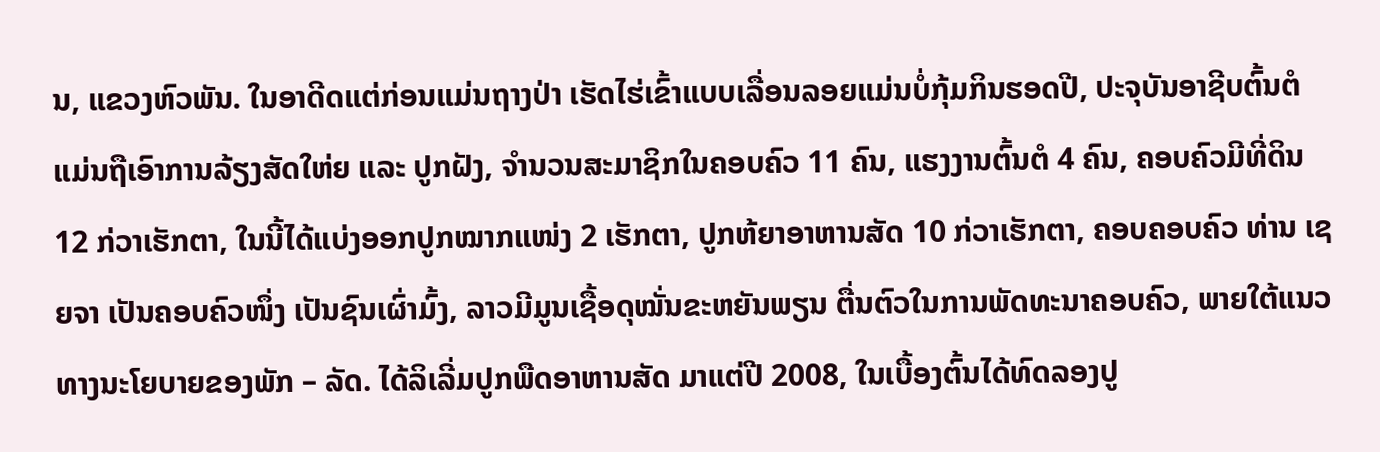ນ, ແຂວງຫົວພັນ. ໃນອາດີດແຕ່ກ່ອນແມ່ນຖາງປ່າ ເຮັດໄຮ່ເຂົ້າແບບເລື່ອນລອຍແມ່ນບໍ່ກຸ້ມກິນຮອດປີ, ປະຈຸບັນອາຊີບຕົ້ນຕໍ ແມ່ນຖືເອົາການລ້ຽງສັດໃຫ່ຍ ແລະ ປູກຝັງ, ຈຳນວນສະມາຊິກໃນຄອບຄົວ 11 ຄົນ, ແຮງງານຕົ້ນຕໍ 4 ຄົນ, ຄອບຄົວມີທີ່ດິນ 12 ກ່ວາເຮັກຕາ, ໃນນີ້ໄດ້ແບ່ງອອກປູກໝາກແໜ່ງ 2 ເຮັກຕາ, ປູກຫ້ຍາອາຫານສັດ 10 ກ່ວາເຮັກຕາ, ຄອບຄອບຄົວ ທ່ານ ເຊຍຈາ ເປັນຄອບຄົວໜຶ່ງ ເປັນຊົນເຜົ່າມົ້ງ, ລາວມີມູນເຊື້ອດຸໝັ່ນຂະຫຍັນພຽນ ຕື່ນຕົວໃນການພັດທະນາຄອບຄົວ, ພາຍໃຕ້ແນວທາງນະໂຍບາຍຂອງພັກ – ລັດ. ໄດ້ລິເລີ່ມປູກພືດອາຫານສັດ ມາແຕ່ປີ 2008, ໃນເບື້ອງຕົ້ນໄດ້ທົດລອງປູ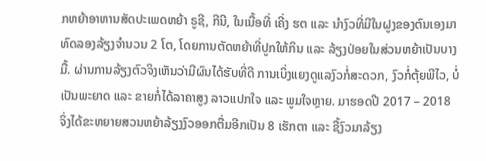ກຫຍ້າອາຫານສັດປະເພດຫຍ້າ ຣູຊີ, ກີນີ, ໃນເນື້ອທີ່ ເຄີ່ງ ຮຕ ແລະ ນຳງົວທີ່ມີໃນຝູງຂອງຕົນເອງມາທົດລອງລ້ຽງຈຳນວນ 2 ໂຕ, ໂດຍການຕັດຫຍ້າທີ່ປູກໃຫ້ກິນ ແລະ ລ້ຽງປ່ອຍໃນສ່ວນຫຍ້າເປັນບາງມື້. ຜ່ານການລ້ຽງຕົວຈິງເຫັນວ່າມີຜົນໄດ້ຮັບທີ່ດີ ການເບິ່ງແຍງດູແລງົວກໍ່ສະດວກ, ງົວກໍ່ຕຸ້ຍພີໄວ, ບໍ່ເປັນພະຍາດ ແລະ ຂາຍກໍ່ໄດ້ລາຄາສູງ ລາວແປກໃຈ ແລະ ພູມໃຈຫຼາຍ. ມາຮອດປີ 2017 – 2018 ຈິ່ງໄດ້ຂະຫຍາຍສວນຫຍ້າລ້ຽງງົວອອກຕື່ມອີກເປັນ 8 ເຮັກຕາ ແລະ ຊື້ງົວມາລ້ຽງ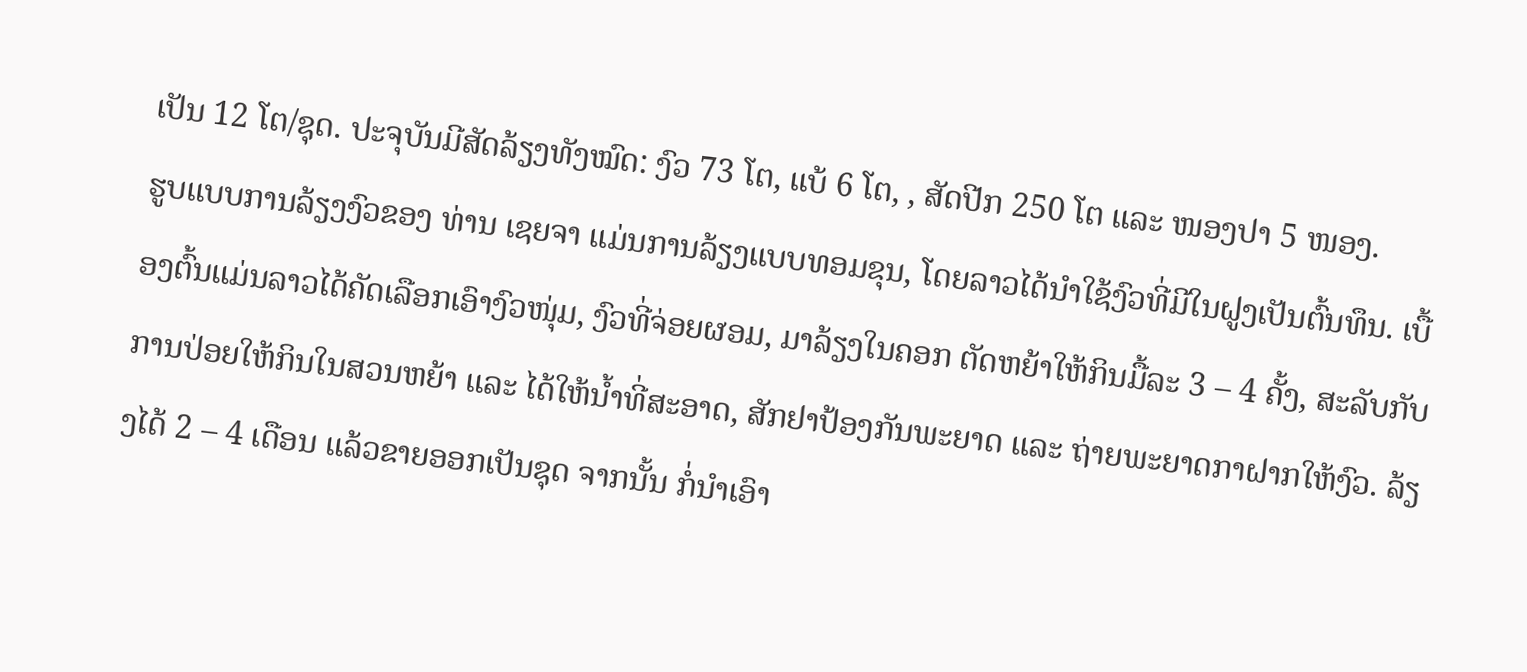ເປັນ 12 ໂຕ/ຊຸດ. ປະຈຸບັນມີສັດລ້ຽງທັງໝົດ: ງົວ 73 ໂຕ, ແບ້ 6 ໂຕ, , ສັດປີກ 250 ໂຕ ແລະ ໜອງປາ 5 ໜອງ.
ຮູບແບບການລ້ຽງງົວຂອງ ທ່ານ ເຊຍຈາ ແມ່ນການລ້ຽງແບບທອມຂຸນ, ໂດຍລາວໄດ້ນຳໃຊ້ງົວທີ່ມີໃນຝູງເປັນຕົ້ນທຶນ. ເບື້ອງຕົ້ນແມ່ນລາວໄດ້ຄັດເລືອກເອົາງົວໜຸ່ມ, ງົວທີ່ຈ່ອຍຜອມ, ມາລ້ຽງໃນຄອກ ຕັດຫຍ້າໃຫ້ກິນມື້ລະ 3 – 4 ຄັ້ງ, ສະລັບກັບການປ່ອຍໃຫ້ກິນໃນສວນຫຍ້າ ແລະ ໄດ້ໃຫ້ນ້ຳທີ່ສະອາດ, ສັກຢາປ້ອງກັນພະຍາດ ແລະ ຖ່າຍພະຍາດກາຝາກໃຫ້ງົວ. ລ້ຽງໄດ້ 2 – 4 ເດືອນ ແລ້ວຂາຍອອກເປັນຊຸດ ຈາກນັ້ນ ກໍ່ນຳເອົາ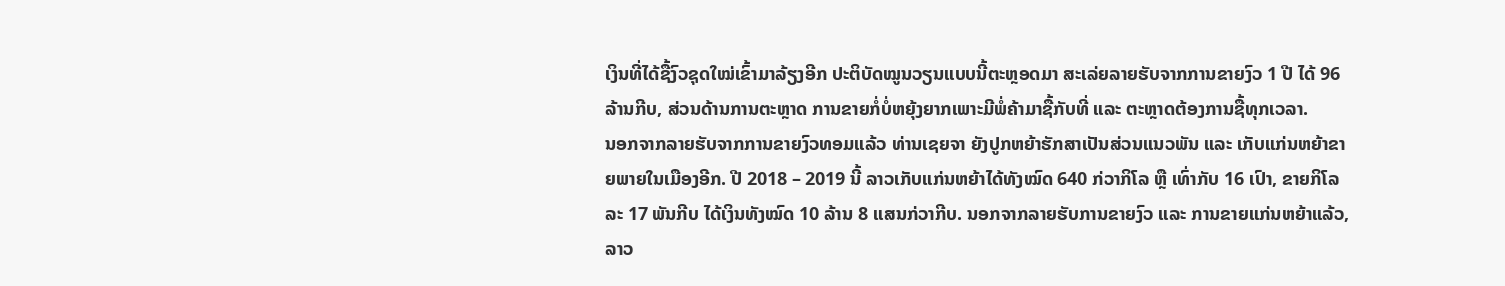ເງິນທີ່ໄດ້ຊື້ງົວຊຸດໃໝ່ເຂົ້າມາລ້ຽງອີກ ປະຕິບັດໝູນວຽນແບບນີ້ຕະຫຼອດມາ ສະເລ່ຍລາຍຮັບຈາກການຂາຍງົວ 1 ປີ ໄດ້ 96 ລ້ານກີບ, ສ່ວນດ້ານການຕະຫຼາດ ການຂາຍກໍ່ບໍ່ຫຍຸ້ງຍາກເພາະມີພໍ່ຄ້າມາຊື້ກັບທີ່ ແລະ ຕະຫຼາດຕ້ອງການຊື້ທຸກເວລາ.
ນອກຈາກລາຍຮັບຈາກການຂາຍງົວທອມແລ້ວ ທ່ານເຊຍຈາ ຍັງປູກຫຍ້າຮັກສາເປັນສ່ວນແນວພັນ ແລະ ເກັບແກ່ນຫຍ້າຂາຍພາຍໃນເມືອງອີກ. ປີ 2018 – 2019 ນີ້ ລາວເກັບແກ່ນຫຍ້າໄດ້ທັງໝົດ 640 ກ່ວາກິໂລ ຫຼື ເທົ່າກັບ 16 ເປົາ, ຂາຍກິໂລລະ 17 ພັນກີບ ໄດ້ເງິນທັງໝົດ 10 ລ້ານ 8 ແສນກ່ວາກີບ. ນອກຈາກລາຍຮັບການຂາຍງົວ ແລະ ການຂາຍແກ່ນຫຍ້າແລ້ວ, ລາວ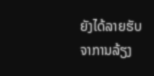ຍັງໄດ້ລາຍຮັບຈາການລ້ຽງ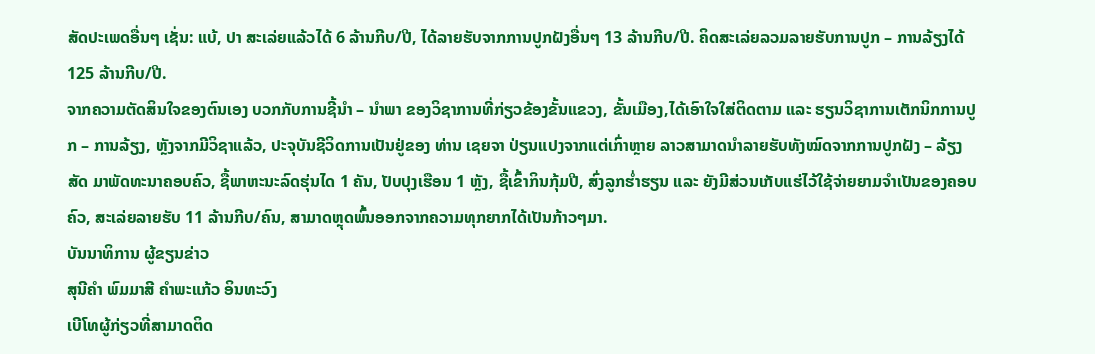ສັດປະເພດອື່ນໆ ເຊັ່ນ: ແບ້, ປາ ສະເລ່ຍແລ້ວໄດ້ 6 ລ້ານກີບ/ປີ, ໄດ້ລາຍຮັບຈາກການປູກຝັງອື່ນໆ 13 ລ້ານກີບ/ປີ. ຄິດສະເລ່ຍລວມລາຍຮັບການປູກ – ການລ້ຽງໄດ້ 125 ລ້ານກີບ/ປີ.
ຈາກຄວາມຕັດສິນໃຈຂອງຕົນເອງ ບວກກັບການຊີ້ນຳ – ນຳພາ ຂອງວິຊາການທີ່ກ່ຽວຂ້ອງຂັ້ນແຂວງ, ຂັ້ນເມືອງ,ໄດ້ເອົາໃຈໃສ່ຕິດຕາມ ແລະ ຮຽນວິຊາການເຕັກນິກການປູກ – ການລ້ຽງ, ຫຼັງຈາກມີວິຊາແລ້ວ, ປະຈຸບັນຊີວິດການເປັນຢູ່ຂອງ ທ່ານ ເຊຍຈາ ປ່ຽນແປງຈາກແຕ່ເກົ່າຫຼາຍ ລາວສາມາດນຳລາຍຮັບທັງໝົດຈາກການປູກຝັງ – ລ້ຽງສັດ ມາພັດທະນາຄອບຄົວ, ຊື້ພາຫະນະລົດຮຸ່ນໄດ 1 ຄັນ, ປັບປຸງເຮືອນ 1 ຫຼັງ, ຊື້ເຂົ້າກິນກຸ້ມປີ, ສົ່ງລູກຮ່ຳຮຽນ ແລະ ຍັງມີສ່ວນເກັບແຮ່ໄວ້ໃຊ້ຈ່າຍຍາມຈຳເປັນຂອງຄອບຄົວ, ສະເລ່ຍລາຍຮັບ 11 ລ້ານກີບ/ຄົນ, ສາມາດຫຼຸດພົ້ນອອກຈາກຄວາມທຸກຍາກໄດ້ເປັນກ້າວໆມາ.
ບັນນາທິການ ຜູ້ຂຽນຂ່າວ
ສຸນີຄຳ ພົມມາສີ ຄຳພະແກ້ວ ອິນທະວົງ
ເບີໂທຜູ້ກ່ຽວທີ່ສາມາດຕິດ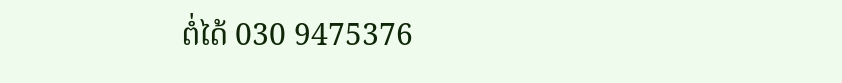ຕໍ່ໄດ້ 030 9475376